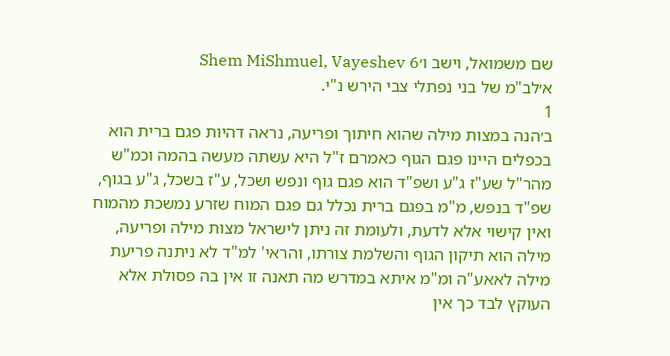שם משמואל, וישב ו׳Shem MiShmuel, Vayeshev 6
א׳לב"מ של בני נפתלי צבי הירש נ"י.
1
ב׳הנה במצות מילה שהוא חיתוך ופריעה, נראה דהיות פגם ברית הוא בכפלים היינו פגם הגוף כאמרם ז"ל היא עשתה מעשה בהמה וכמ"ש מהר"ל שע"ז ג"ע ושפ"ד הוא פגם גוף ונפש ושכל, ע"ז בשכל, ג"ע בגוף, שפ"ד בנפש, מ"מ בפגם ברית נכלל גם פגם המוח שזרע נמשכת מהמוח ואין קישוי אלא לדעת, ולעומת זה ניתן לישראל מצות מילה ופריעה, מילה הוא תיקון הגוף והשלמת צורתו, והראי' למ"ד לא ניתנה פריעת מילה לאאע"ה ומ"מ איתא במדרש מה תאנה זו אין בה פסולת אלא העוקץ לבד כך אין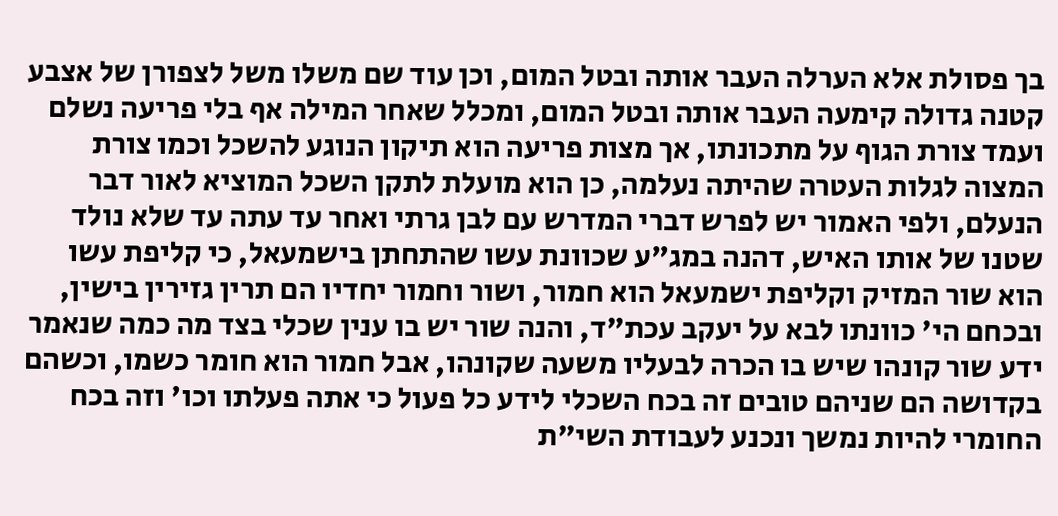בך פסולת אלא הערלה העבר אותה ובטל המום, וכן עוד שם משלו משל לצפורן של אצבע קטנה גדולה קימעה העבר אותה ובטל המום, ומכלל שאחר המילה אף בלי פריעה נשלם ועמד צורת הגוף על מתכונתו, אך מצות פריעה הוא תיקון הנוגע להשכל וכמו צורת המצוה לגלות העטרה שהיתה נעלמה, כן הוא מועלת לתקן השכל המוציא לאור דבר הנעלם, ולפי האמור יש לפרש דברי המדרש עם לבן גרתי ואחר עד עתה עד שלא נולד שטנו של אותו האיש, דהנה במג"ע שכוונת עשו שהתחתן בישמעאל, כי קליפת עשו הוא שור המזיק וקליפת ישמעאל הוא חמור, ושור וחמור יחדיו הם תרין גזירין בישין, ובכחם הי' כוונתו לבא על יעקב עכת"ד, והנה שור יש בו ענין שכלי בצד מה כמה שנאמר ידע שור קונהו שיש בו הכרה לבעליו משעה שקונהו, אבל חמור הוא חומר כשמו, וכשהם בקדושה הם שניהם טובים זה בכח השכלי לידע כל פעול כי אתה פעלתו וכו' וזה בכח החומרי להיות נמשך ונכנע לעבודת השי"ת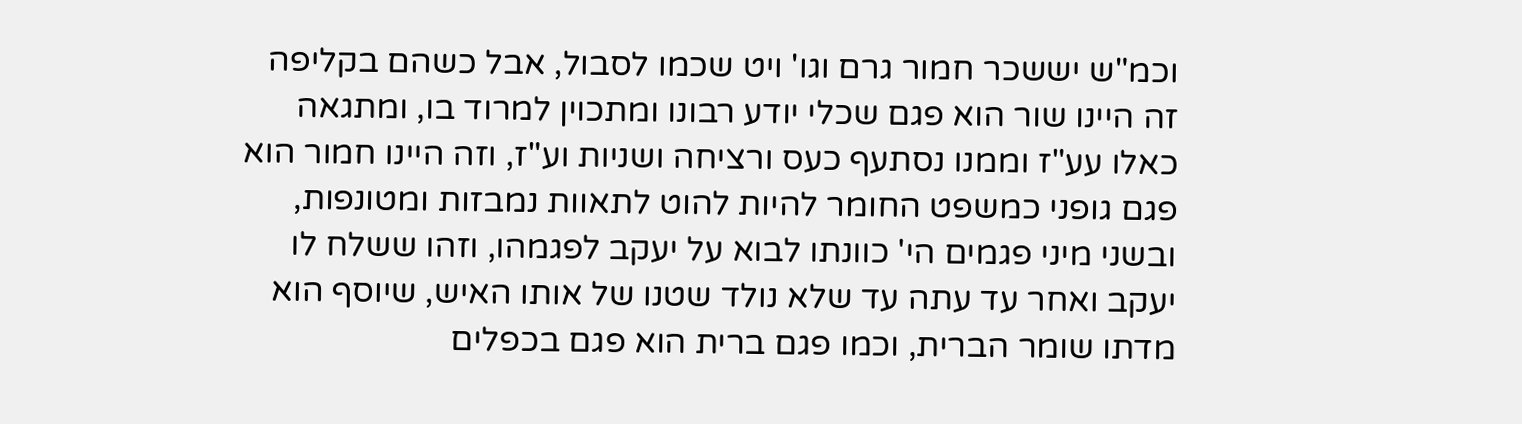וכמ"ש יששכר חמור גרם וגו' ויט שכמו לסבול, אבל כשהם בקליפה זה היינו שור הוא פגם שכלי יודע רבונו ומתכוין למרוד בו, ומתגאה כאלו עע"ז וממנו נסתעף כעס ורציחה ושניות וע"ז, וזה היינו חמור הוא פגם גופני כמשפט החומר להיות להוט לתאוות נמבזות ומטונפות, ובשני מיני פגמים הי' כוונתו לבוא על יעקב לפגמהו, וזהו ששלח לו יעקב ואחר עד עתה עד שלא נולד שטנו של אותו האיש, שיוסף הוא מדתו שומר הברית, וכמו פגם ברית הוא פגם בכפלים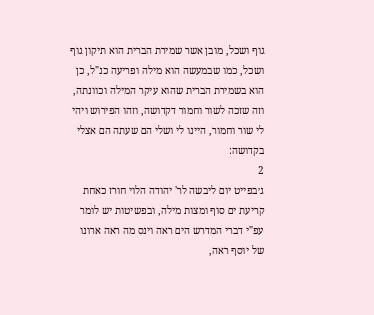גוף ושכל, מובן אשר שמירת הברית הוא תיקון גוף ושכל, כמו שבמעשה הוא מילה ופריעה כנ"ל, כן הוא בשמירת הברית שהוא עיקר המילה וכוונתה, וזה שזכה לשור וחמור דקדושה, וזהו הפירוש ויהי לי שור וחמור, היינו לי ושלי הם שעתה הם אצלי בקדושה:
2
ג׳בפייט יום ליבשה לר' יהודה הלוי חורז כאחת קריעת ים סוף ומצות מילה, ובפשיטות יש לומר עפ"י דברי המדרש הים ראה וינס מה ראה ארונו של יוסף ראה,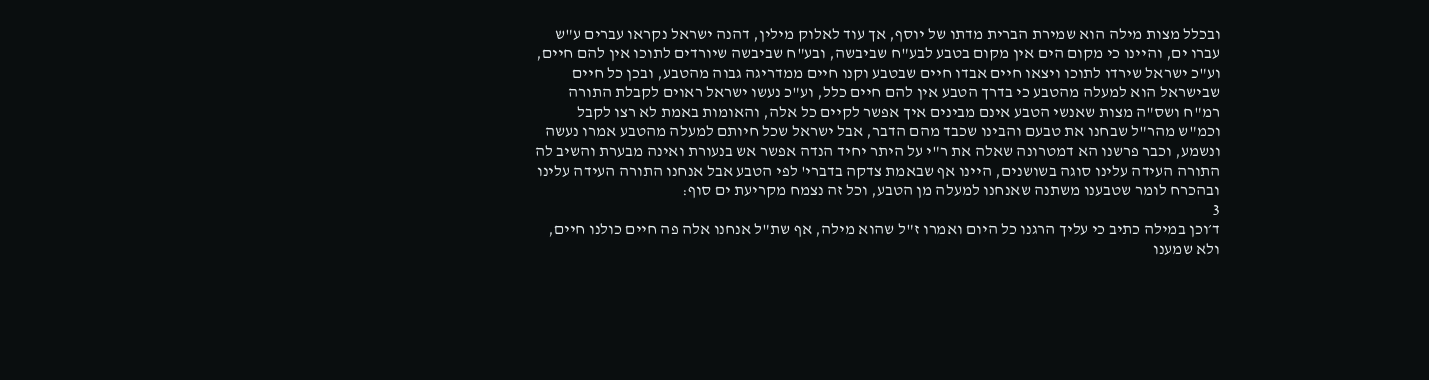ובכלל מצות מילה הוא שמירת הברית מדתו של יוסף, אך עוד לאלוק מילין, דהנה ישראל נקראו עברים ע"ש עברו ים, והיינו כי מקום הים אין מקום בטבע לבע"ח שביבשה, ובע"ח שביבשה שיורדים לתוכו אין להם חיים, וע"כ ישראל שירדו לתוכו ויצאו חיים אבדו חיים שבטבע וקנו חיים ממדריגה גבוה מהטבע, ובכן כל חיים שבישראל הוא למעלה מהטבע כי בדרך הטבע אין להם חיים כלל, וע"כ נעשו ישראל ראוים לקבלת התורה רמ"ח ושס"ה מצות שאנשי הטבע אינם מבינים איך אפשר לקיים כל אלה, והאומות באמת לא רצו לקבל וכמ"ש מהר"ל שבחנו את טבעם והבינו שכבד מהם הדבר, אבל ישראל שכל חיותם למעלה מהטבע אמרו נעשה ונשמע, וכבר פרשנו הא דמטרונה שאלה את ר"י על היתר יחיד הנדה אפשר אש בנעורת ואינה מבערת והשיב לה התורה העידה עלינו סוגה בשושנים, היינו אף שבאמת צדקה בדברי' לפי הטבע אבל אנחנו התורה העידה עלינו ובהכרח לומר שטבענו משתנה שאנחנו למעלה מן הטבע, וכל זה נצמח מקריעת ים סוף:
3
ד׳וכן במילה כתיב כי עליך הרגנו כל היום ואמרו ז"ל שהוא מילה, אף שת"ל אנחנו אלה פה חיים כולנו חיים, ולא שמענו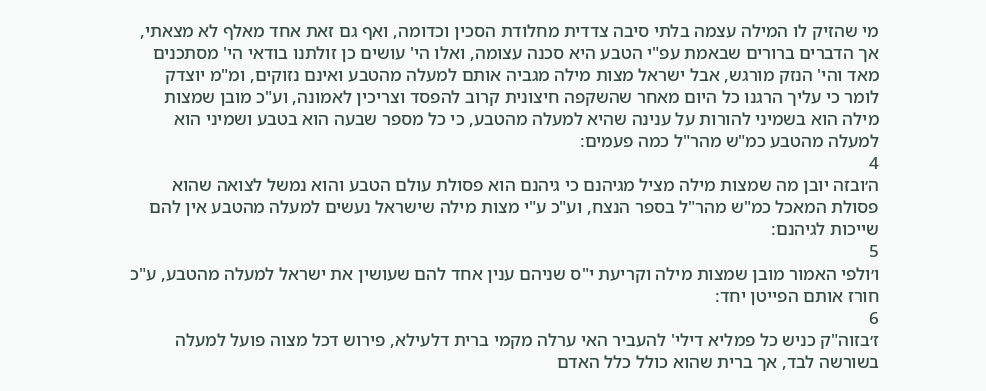מי שהזיק לו המילה עצמה בלתי סיבה צדדית מחלודת הסכין וכדומה, ואף גם זאת אחד מאלף לא מצאתי, אך הדברים ברורים שבאמת עפ"י הטבע היא סכנה עצומה, ואלו הי' עושים כן זולתנו בודאי הי' מסתכנים מאד והי' הנזק מורגש, אבל ישראל מצות מילה מגביה אותם למעלה מהטבע ואינם נזוקים, ומ"מ יוצדק לומר כי עליך הרגנו כל היום מאחר שהשקפה חיצונית קרוב להפסד וצריכין לאמונה, וע"כ מובן שמצות מילה הוא בשמיני להורות על ענינה שהיא למעלה מהטבע, כי כל מספר שבעה הוא בטבע ושמיני הוא למעלה מהטבע כמ"ש מהר"ל כמה פעמים:
4
ה׳ובזה יובן מה שמצות מילה מציל מגיהנם כי גיהנם הוא פסולת עולם הטבע והוא נמשל לצואה שהוא פסולת המאכל כמ"ש מהר"ל בספר הנצח, וע"כ ע"י מצות מילה שישראל נעשים למעלה מהטבע אין להם שייכות לגיהנם:
5
ו׳ולפי האמור מובן שמצות מילה וקריעת י"ס שניהם ענין אחד להם שעושין את ישראל למעלה מהטבע, ע"כ חורז אותם הפייטן יחד:
6
ז׳בזוה"ק כניש כל פמליא דילי' להעביר האי ערלה מקמי ברית דלעילא, פירוש דכל מצוה פועל למעלה בשורשה לבד, אך ברית שהוא כולל כלל האדם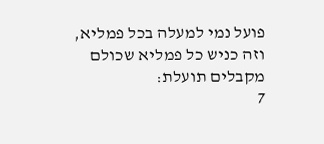פועל נמי למעלה בכל פמליא, וזה כניש כל פמליא שכולם מקבלים תועלת:
7